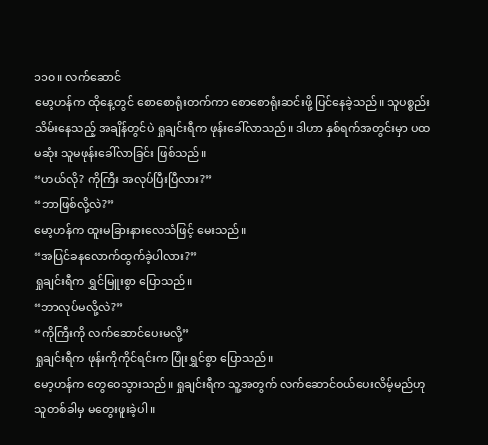၁၁၀။ လက်ဆောင်
မော့ဟန်က ထိုနေ့တွင် စောစောရုံးတက်ကာ စောစောရုံးဆင်းဖို့ ပြင်နေခဲ့သည်။ သူပစ္စည်းသိမ်းနေသည့် အချိန်တွင်ပဲ ရှုချင်းရီက ဖုန်းခေါ်လာသည်။ ဒါဟာ နှစ်ရက်အတွင်းမှာ ပထမဆုံး သူမဖုန်းခေါ်လာခြင်း ဖြစ်သည်။
“ဟယ်လို? ကိုကြီး အလုပ်ပြီးပြီလား?”
“ဘာဖြစ်လို့လဲ?”
မော့ဟန်က ထူးမခြားနားလေသံဖြင့် မေးသည်။
“အပြင်ခနလောက်ထွက်ခဲ့ပါလား?”
ရှုချင်းရီက ရွှင်မြူးစွာ ပြောသည်။
“ဘာလုပ်မလို့လဲ?”
“ကိုကြီးကို လက်ဆောင်ပေးမလို့”
ရှုချင်းရီက ဖုန်းကိုကိုင်ရင်းက ပြုံးရွှင်စွာ ပြောသည်။
မော့ဟန်က တွေဝေသွားသည်။ ရှုချင်းရီက သူ့အတွက် လက်ဆောင်ဝယ်ပေးလိမ့်မည်ဟု သူတစ်ခါမှ မတွေးဖူးခဲ့ပါ။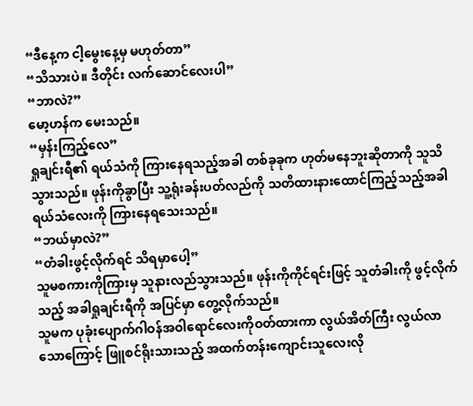“ဒီနေ့က ငါ့မွေးနေ့မှ မဟုတ်တာ”
“သိသားပဲ။ ဒီတိုင်း လက်ဆောင်လေးပါ”
“ဘာလဲ?”
မော့ဟန်က မေးသည်။
“မှန်းကြည့်လေ”
ရှုချင်းရီ၏ ရယ်သံကို ကြားနေရသည့်အခါ တစ်ခုခုက ဟုတ်မနေဘူးဆိုတာကို သူသိသွားသည်။ ဖုန်းကိုခွာပြီး သူ့ရုံးခန်းပတ်လည်ကို သတိထားနားထောင်ကြည့်သည့်အခါ ရယ်သံလေးကို ကြားနေရသေးသည်။
“ဘယ်မှာလဲ?”
“တံခါးဖွင့်လိုက်ရင် သိရမှာပေါ့”
သူမစကားကိုကြားမှ သူနားလည်သွားသည်။ ဖုန်းကိုကိုင်ရင်းဖြင့် သူတံခါးကို ဖွင့်လိုက်သည့် အခါရှုချင်းရီကို အပြင်မှာ တွေ့လိုက်သည်။
သူမက ပုခုံးပျောက်ဂါဝန်အဝါရောင်လေးကိုဝတ်ထားကာ လွယ်အိတ်ကြီး လွယ်လာသောကြောင့် ဖြူစင်ရိုးသားသည့် အထက်တန်းကျောင်းသူလေးလို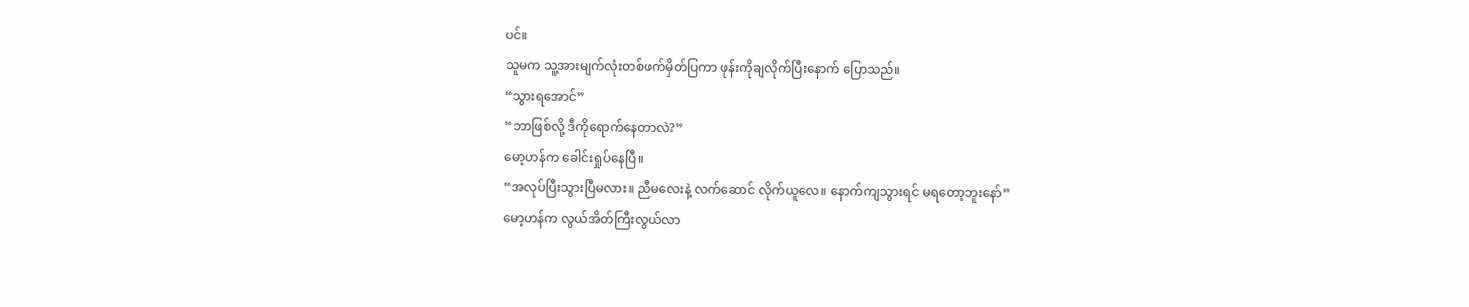ပင်။
သူမက သူ့အားမျက်လုံးတစ်ဖက်မှိတ်ပြကာ ဖုန်းကိုချလိုက်ပြီးနောက် ပြောသည်။
“သွားရအောင်”
“ဘာဖြစ်လို့ ဒီကိုရောက်နေတာလဲ?”
မော့ဟန်က ခေါင်းရှုပ်နေပြီ။
“အလုပ်ပြီးသွားပြီမလား။ ညီမလေးနဲ့ လက်ဆောင် လိုက်ယူလေ။ နောက်ကျသွားရင် မရတော့ဘူးနော်”
မော့ဟန်က လွယ်အိတ်ကြီးလွယ်လာ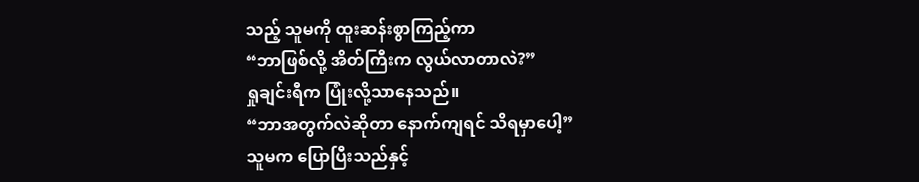သည့် သူမကို ထူးဆန်းစွာကြည့်ကာ
“ဘာဖြစ်လို့ အိတ်ကြီးက လွယ်လာတာလဲ?”
ရှုချင်းရီက ပြုံးလို့သာနေသည်။
“ဘာအတွက်လဲဆိုတာ နောက်ကျရင် သိရမှာပေါ့”
သူမက ပြောပြီးသည်နှင့်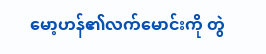မော့ဟန်၏လက်မောင်းကို တွဲ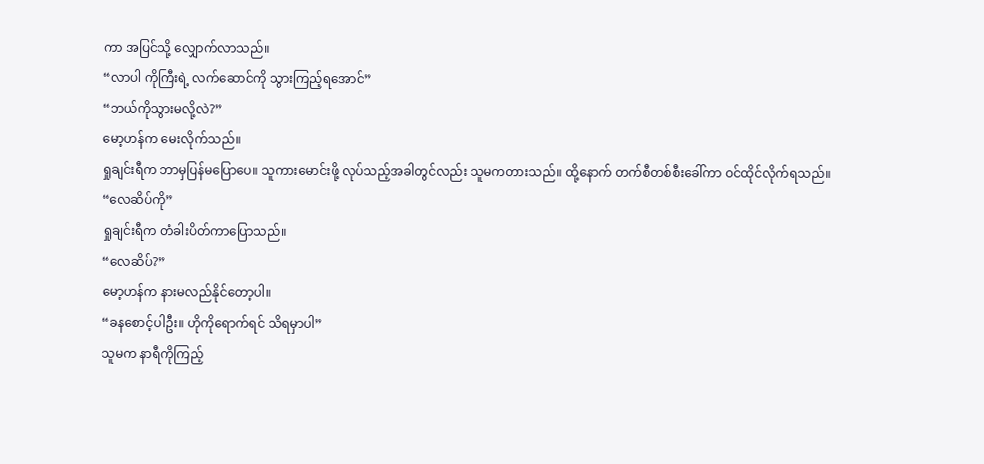ကာ အပြင်သို့ လျှောက်လာသည်။
“လာပါ ကိုကြီးရဲ့ လက်ဆောင်ကို သွားကြည့်ရအောင်”
“ဘယ်ကိုသွားမလို့လဲ?”
မော့ဟန်က မေးလိုက်သည်။
ရှုချင်းရီက ဘာမှပြန်မပြောပေ။ သူကားမောင်းဖို့ လုပ်သည့်အခါတွင်လည်း သူမကတားသည်။ ထို့နောက် တက်စီတစ်စီးခေါ်ကာ ဝင်ထိုင်လိုက်ရသည်။
“လေဆိပ်ကို”
ရှုချင်းရီက တံခါးပိတ်ကာပြောသည်။
“လေဆိပ်?”
မော့ဟန်က နားမလည်နိုင်တော့ပါ။
“ခနစောင့်ပါဦး။ ဟိုကိုရောက်ရင် သိရမှာပါ”
သူမက နာရီကိုကြည့်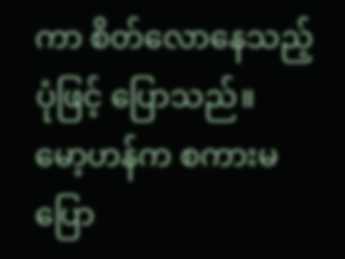ကာ စိတ်လောနေသည့်ပုံဖြင့် ပြောသည်။
မော့ဟန်က စကားမပြော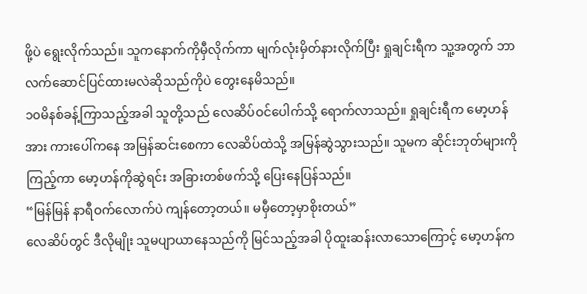ဖို့ပဲ ရွေးလိုက်သည်။ သူကနောက်ကိုမှီလိုက်ကာ မျက်လုံးမှိတ်နားလိုက်ပြီး ရှုချင်းရီက သူ့အတွက် ဘာလက်ဆောင်ပြင်ထားမလဲဆိုသည်ကိုပဲ တွေးနေမိသည်။
၁၀မိနစ်ခန့်ကြာသည့်အခါ သူတို့သည် လေဆိပ်ဝင်ပေါက်သို့ ရောက်လာသည်။ ရှုချင်းရီက မော့ဟန်အား ကားပေါ်ကနေ အမြန်ဆင်းစေကာ လေဆိပ်ထဲသို့ အမြန်ဆွဲသွားသည်။ သူမက ဆိုင်းဘုတ်များကိုကြည့်ကာ မော့ဟန်ကိုဆွဲရင်း အခြားတစ်ဖက်သို့ ပြေးနေပြန်သည်။
“မြန်မြန် နာရီဝက်လောက်ပဲ ကျန်တော့တယ်။ မမှီတော့မှာစိုးတယ်”
လေဆိပ်တွင် ဒီလိုမျိုး သူမပျာယာနေသည်ကို မြင်သည့်အခါ ပိုထူးဆန်းလာသောကြောင့် မော့ဟန်က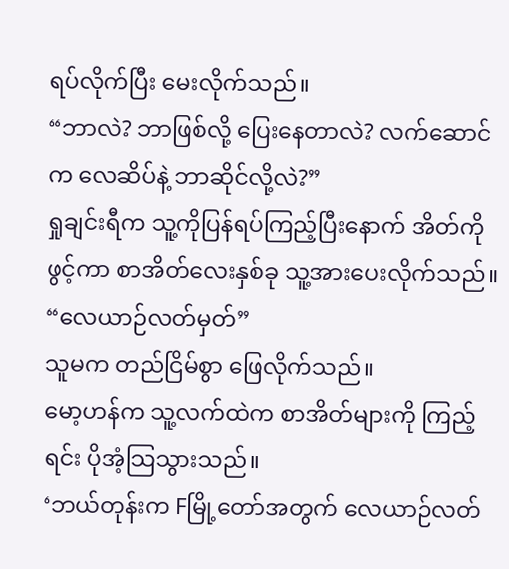ရပ်လိုက်ပြီး မေးလိုက်သည်။
“ဘာလဲ? ဘာဖြစ်လို့ ပြေးနေတာလဲ? လက်ဆောင်က လေဆိပ်နဲ့ ဘာဆိုင်လို့လဲ?”
ရှုချင်းရီက သူ့ကိုပြန်ရပ်ကြည့်ပြီးနောက် အိတ်ကိုဖွင့်ကာ စာအိတ်လေးနှစ်ခု သူ့အားပေးလိုက်သည်။
“လေယာဉ်လတ်မှတ်”
သူမက တည်ငြိမ်စွာ ဖြေလိုက်သည်။
မော့ဟန်က သူ့လက်ထဲက စာအိတ်များကို ကြည့်ရင်း ပိုအံ့သြသွားသည်။
‘ဘယ်တုန်းက Fမြို့တော်အတွက် လေယာဉ်လတ်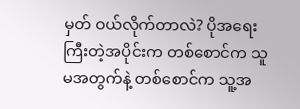မှတ် ဝယ်လိုက်တာလဲ? ပိုအရေးကြီးတဲ့အပိုင်းက တစ်စောင်က သူမအတွက်နဲ့ တစ်စောင်က သူ့အ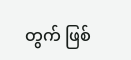တွက် ဖြစ်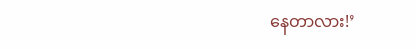နေတာလား!’